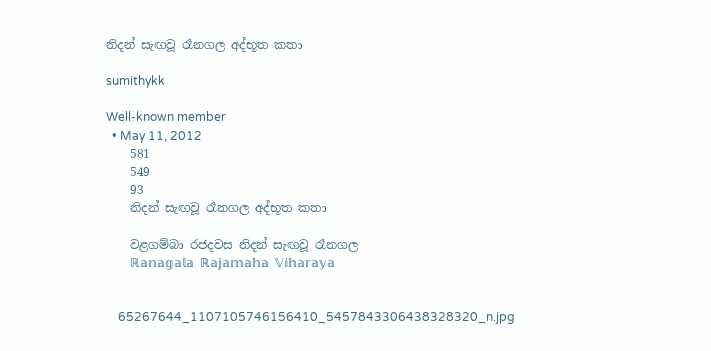නිදන් සැඟවූ රෑනගල අද්භූත කතා

sumithykk

Well-known member
  • May 11, 2012
    581
    549
    93
    නිදන් සැඟවූ රෑනගල අද්භූත කතා

    වළගම්බා රජදවස නිදන් සැඟවූ රෑනගල
    ℝ𝕒𝕟𝕒𝕘𝕒𝕝𝕒 ℝ𝕒𝕛𝕒𝕞𝕒𝕙𝕒 𝕍𝕚𝕙𝕒𝕣𝕒𝕪𝕒


    65267644_1107105746156410_5457843306438328320_n.jpg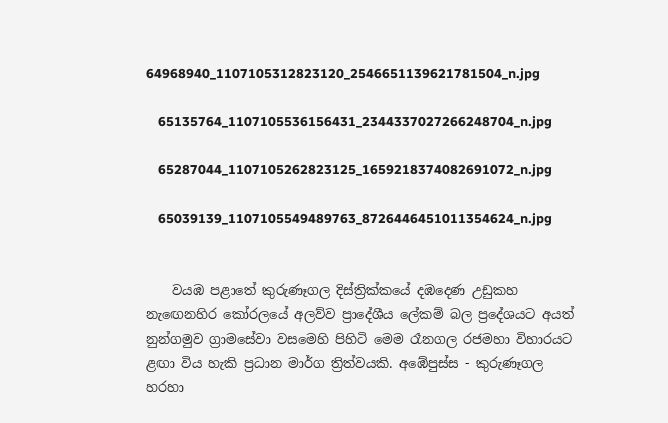64968940_1107105312823120_2546651139621781504_n.jpg

    65135764_1107105536156431_2344337027266248704_n.jpg

    65287044_1107105262823125_1659218374082691072_n.jpg

    65039139_1107105549489763_8726446451011354624_n.jpg


    වයඹ පළාතේ කුරුණෑගල දිස්ත්‍රික්කයේ දඹදෙණ උඩුකහ නැඟෙනහිර කෝරලයේ අලව්ව ප්‍රාදේශීය ලේකම් බල ප්‍රදේශයට අයත් නුන්ගමුව ග්‍රාමසේවා වසමෙහි පිහිටි මෙම රෑනගල රජමහා විහාරයට ළඟා විය හැකි ප්‍රධාන මාර්ග ත්‍රිත්වයකි. අඹේපුස්ස - කුරුණෑගල හරහා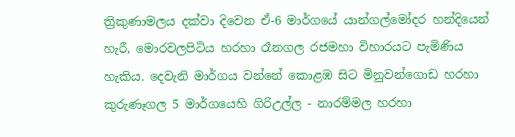ත්‍රිකුණාමලය දක්වා දිවෙන ඒ-6 මාර්ගයේ යාන්ගල්මෝදර හන්දියෙන් හැරී, මොරවලපිටිය හරහා රෑනගල රජමහා විහාරයට පැමිණිය හැකිය. දෙවැනි මාර්ගය වන්නේ කොළඹ සිට මිනුවන්ගොඩ හරහා කුරුණෑගල 5 මාර්ගයෙහි ගිරිඋල්ල - නාරම්මල හරහා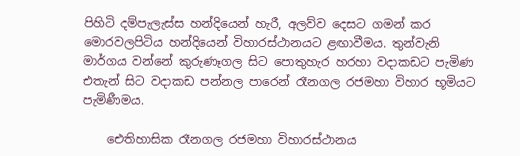පිහිටි දම්පැලැස්ස හන්දියෙන් හැරී, අලව්ව දෙසට ගමන් කර මොරවලපිටිය හන්දියෙන් විහාරස්ථානයට ළඟාවීමය. තුන්වැනි මාර්ගය වන්නේ කුරුණෑගල සිට පොතුහැර හරහා වදාකඩට පැමිණ එතැන් සිට වදාකඩ පන්නල පාරෙන් රෑනගල රජමහා විහාර භූමියට පැමිණීමය.

    ඓතිහාසික රෑනගල රජමහා විහාරස්ථානය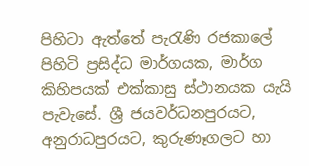පිහිටා ඇත්තේ පැරැණි රජකාලේ පිහිටි ප්‍රසිද්ධ මාර්ගයක, මාර්ග කිහිපයක් එක්කාසු ස්ථානයක යැයි පැවැසේ. ශ්‍රී ජයවර්ධනපුරයට, අනුරාධපුරයට, කුරුණෑගලට හා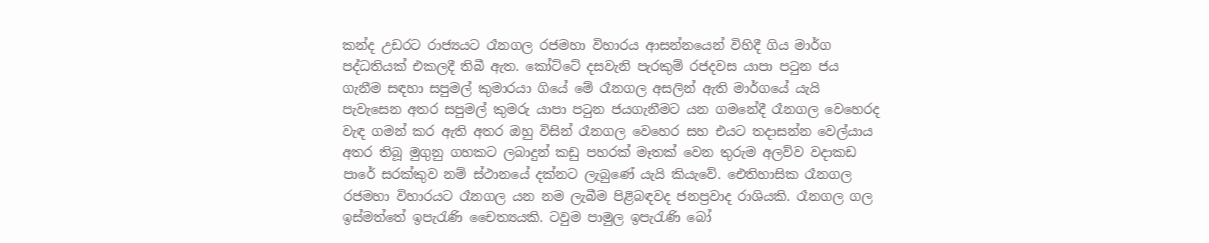කන්ද උඩරට රාජ්‍යයට රෑනගල රජමහා විහාරය ආසන්නයෙන් විහිදී ගිය මාර්ග පද්ධතියක් එකලදී තිබී ඇත. කෝට්ටේ දසවැනි පැරකුම් රජදවස යාපා පටුන ජය ගැනීම සඳහා සපුමල් කුමාරයා ගියේ මේ රෑනගල අසලින් ඇති මාර්ගයේ යැයි පැවැසෙන අතර සපුමල් කුමරු යාපා පටුන ජයගැනීමට යන ගමනේදී රෑනගල වෙහෙරද වැඳ ගමන් කර ඇති අතර ඔහු විසින් රෑනගල වෙහෙර සහ එයට තදාසන්න වෙල්යාය අතර තිබූ මුගුනු ගහකට ලබාදුන් කඩු පහරක් මෑතක් වෙන තුරුම අලව්ව වදාකඩ පාරේ සරක්කුව නම් ස්ථානයේ දක්නට ලැබුණේ යැයි කියැවේ. ඓතිහාසික රෑනගල රජමහා විහාරයට රෑනගල යන නම ලැබීම පිළිබඳවද ජනප්‍රවාද රාශියකි. රෑනගල ගල ඉස්මත්තේ ඉපැරැණි චෛත්‍යයකි. ටවුම පාමුල ඉපැරැණි බෝ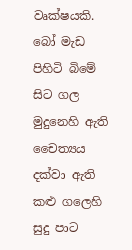වෘක්ෂයකි. බෝ මැඩ පිහිටි බිමේ සිට ගල මුදුනෙහි ඇති චෛත්‍යය දක්වා ඇති කළු ගලෙහි සුදු පාට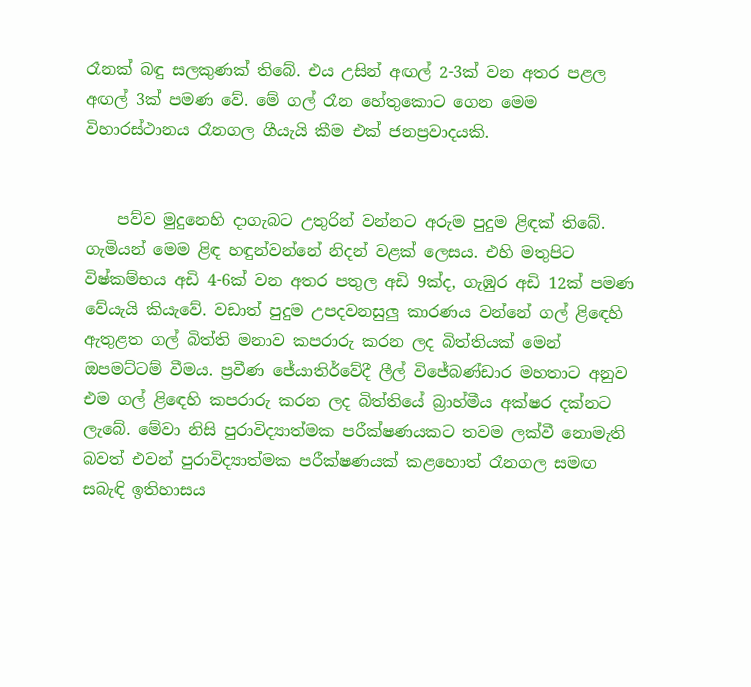රෑනක් බඳු සලකුණක් තිබේ. එය උසින් අඟල් 2-3ක් වන අතර පළල අඟල් 3ක් පමණ වේ. මේ ගල් රෑන හේතුකොට ගෙන මෙම විහාරස්ථානය රෑනගල ගීයැයි කීම එක් ජනප්‍රවාදයකි.


    පව්ව මුදුනෙහි දාගැබට උතුරින් වන්නට අරුම පුදුම ළිඳක් තිබේ. ගැමියන් මෙම ළිඳ හඳුන්වන්නේ නිදන් වළක් ලෙසය. එහි මතුපිට විෂ්කම්භය අඩි 4-6ක් වන අතර පතුල අඩි 9ක්ද, ගැඹුර අඩි 12ක් පමණ වේයැයි කියැවේ. වඩාත් පුදුම උපදවනසුලු කාරණය වන්නේ ගල් ළිඳෙහි ඇතුළත ගල් බිත්ති මනාව කපරාරු කරන ලද බිත්තියක් මෙන් ඔපමට්ටම් වීමය. ප්‍රවීණ ජේ‍යාතිර්වේදී ලීල් විජේබණ්ඩාර මහතාට අනුව එම ගල් ළිඳෙහි කපරාරු කරන ලද බිත්තියේ බ්‍රාහ්මීය අක්ෂර දක්නට ලැබේ. මේවා නිසි පුරාවිද්‍යාත්මක පරීක්ෂණයකට තවම ලක්වී නොමැති බවත් එවන් පුරාවිද්‍යාත්මක පරීක්ෂණයක් කළහොත් රෑනගල සමඟ සබැඳි ඉතිහාසය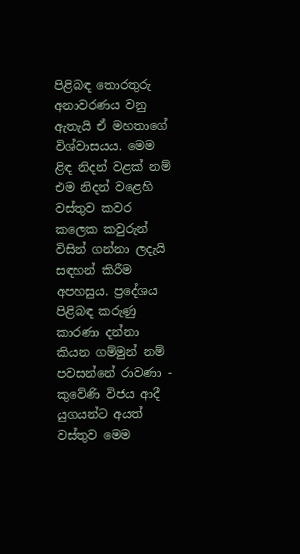පිළිබඳ තොරතුරු අනාවරණය වනු ඇතැයි ඒ මහතාගේ විශ්වාසයය. මෙම ළිඳ නිදන් වළක් නම් එම නිදන් වළෙහි වස්තුව කවර කලෙක කවුරුන් විසින් ගන්නා ලදැයි සඳහන් කිරීම අපහසුය. ප්‍රදේශය පිළිබඳ කරුණු කාරණා දන්නා කියන ගම්මුන් නම් පවසන්නේ රාවණා - කුවේණි විජය ආදී යුගයන්ට අයත් වස්තුව මෙම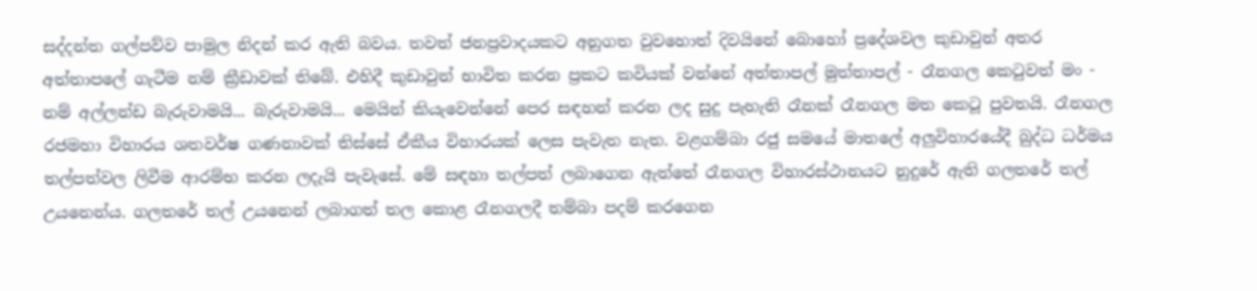සද්දන්ත ගල්පව්ව පාමුල නිදන් කර ඇති බවය. තවත් ජනප්‍රවාදයකට අනුගත වුවහොත් දිවයිනේ බොහෝ ප්‍රදේශවල කුඩාවුන් අතර අත්තාපලේ ගැටීම නම් ක්‍රීඩාවක් තිබේ. එහිදී කුඩාවුන් භාවිත කරන ප්‍රකට කවියක් වන්නේ අත්තාපල් මුත්තාපල් - රෑනගල කෙටුවත් මං - නම් අල්ලන්ඩ බැරුවාමයි... බැරුවාමයි... මෙයින් කියැවෙන්නේ පෙර සඳහන් කරන ලද සුදු පැහැති රෑනක් රෑනගල මත කෙටූ පුවතයි. රෑනගල රජමහා විහාරය ශතවර්ෂ ගණනාවක් තිස්සේ ඒකීය විහාරයක් ලෙස පැවැත නැත. වළගම්බා රජු සමයේ මාතලේ අලුවිහාරයේදී බුද්ධ ධර්මය තල්පත්වල ලිවීම ආරම්භ කරන ලදැයි පැවැසේ. මේ සඳහා තල්පත් ලබාගෙන ඇත්තේ රෑනගල විහාරස්ථානයට නුදුරේ ඇති ගලතරේ තල් උයනෙන්ය. ගලතරේ තල් උයනෙන් ලබාගත් තල කොළ රෑනගලදී තම්බා පදම් කරගෙන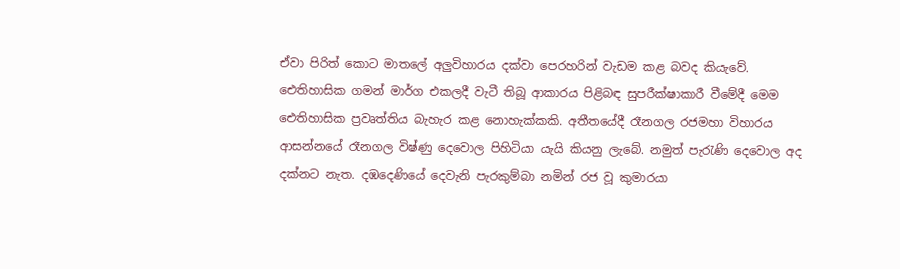ඒවා පිරිත් කොට මාතලේ අලුවිහාරය දක්වා පෙරහරින් වැඩම කළ බවද කියැවේ. ඓතිහාසික ගමන් මාර්ග එකලදී වැටී තිබූ ආකාරය පිළිබඳ සුපරීක්ෂාකාරී වීමේදී මෙම ඓතිහාසික ප්‍රවෘත්තිය බැහැර කළ නොහැක්කකි. අතීතයේදී රෑනගල රජමහා විහාරය ආසන්නයේ රෑනගල විෂ්ණු දෙවොල පිහිටියා යැයි කියනු ලැබේ. නමුත් පැරැණි දෙවොල අද දක්නට නැත. දඹදෙණියේ දෙවැනි පැරකුම්බා නමින් රජ වූ කුමාරයා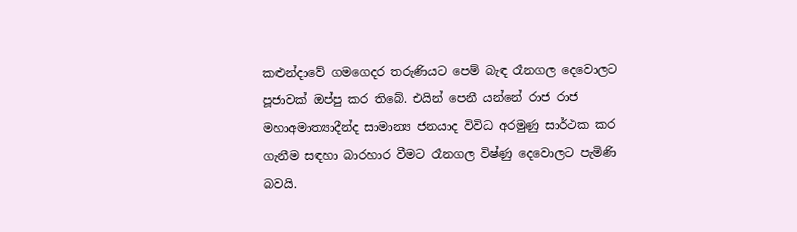කළුන්දාවේ ගමගෙදර තරුණියට පෙම් බැඳ රෑනගල දෙවොලට පූජාවක් ඔප්පු කර තිබේ. එයින් පෙනී යන්නේ රාජ රාජ මහාඅමාත්‍යාදීන්ද සාමාන්‍ය ජනයාද විවිධ අරමුණු සාර්ථක කර ගැනීම සඳහා බාරහාර වීමට රෑනගල විෂ්ණු දෙවොලට පැමිණි බවයි.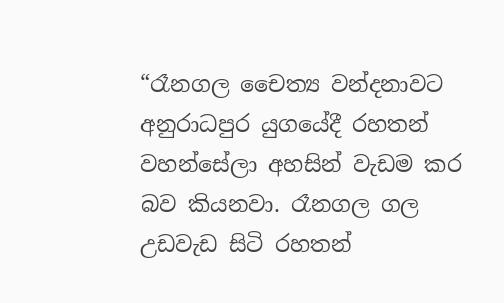“රෑනගල චෛත්‍ය වන්දනාවට අනුරාධපුර යුගයේදී රහතන් වහන්සේලා අහසින් වැඩම කර බව කියනවා. රෑනගල ගල උඩවැඩ සිටි රහතන්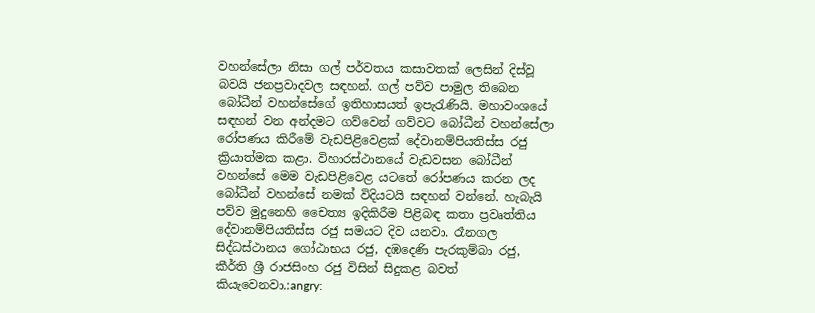වහන්සේලා නිසා ගල් පර්වතය කසාවතක් ලෙසින් දිස්වූ බවයි ජනප්‍රවාදවල සඳහන්. ගල් පව්ව පාමුල තිබෙන බෝධීන් වහන්සේගේ ඉතිහාසයත් ඉපැරැණියි. මහාවංශයේ සඳහන් වන අන්දමට ගව්වෙන් ගව්වට බෝධීන් වහන්සේලා රෝපණය කිරීමේ වැඩපිළිවෙළක් දේවානම්පියතිස්ස රජු ක්‍රියාත්මක කළා. විහාරස්ථානයේ වැඩවසන බෝධීන් වහන්සේ මෙම වැඩපිළිවෙළ යටතේ රෝපණය කරන ලද බෝධීන් වහන්සේ නමක් විදියටයි සඳහන් වන්නේ. හැබැයි පව්ව මුදුනෙහි චෛත්‍ය ඉදිකිරීම පිළිබඳ කතා ප්‍රවෘත්තිය දේවානම්පියතිස්ස රජු සමයට දිව යනවා. රෑනගල සිද්ධස්ථානය ගෝඨාභය රජු, දඹදෙණි පැරකුම්බා රජු, කීර්ති ශ්‍රී රාජසිංහ රජු විසින් සිදුකළ බවත් කියැවෙනවා.:angry: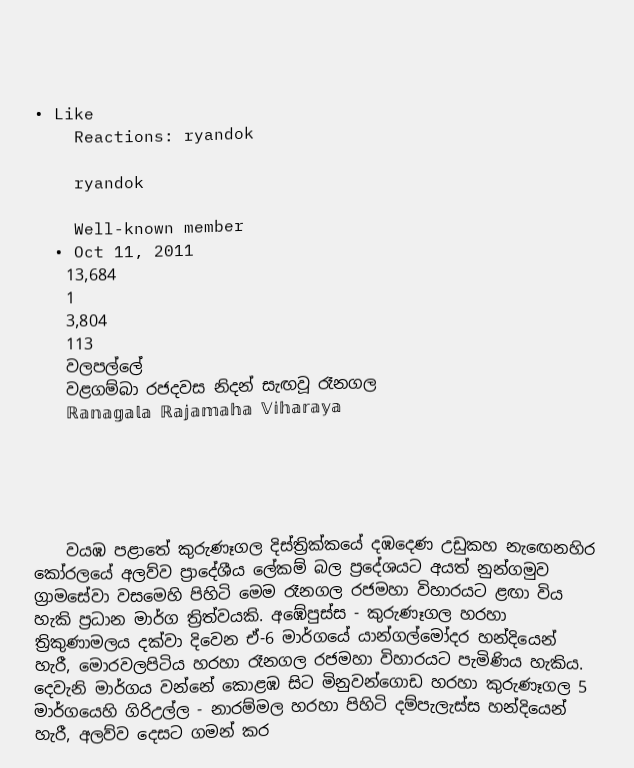• Like
    Reactions: ryandok

    ryandok

    Well-known member
  • Oct 11, 2011
    13,684
    1
    3,804
    113
    වලපල්ලේ
    වළගම්බා රජදවස නිදන් සැඟවූ රෑනගල
    ℝ𝕒𝕟𝕒𝕘𝕒𝕝𝕒 ℝ𝕒𝕛𝕒𝕞𝕒𝕙𝕒 𝕍𝕚𝕙𝕒𝕣𝕒𝕪𝕒





    වයඹ පළාතේ කුරුණෑගල දිස්ත්‍රික්කයේ දඹදෙණ උඩුකහ නැඟෙනහිර කෝරලයේ අලව්ව ප්‍රාදේශීය ලේකම් බල ප්‍රදේශයට අයත් නුන්ගමුව ග්‍රාමසේවා වසමෙහි පිහිටි මෙම රෑනගල රජමහා විහාරයට ළඟා විය හැකි ප්‍රධාන මාර්ග ත්‍රිත්වයකි. අඹේපුස්ස - කුරුණෑගල හරහා ත්‍රිකුණාමලය දක්වා දිවෙන ඒ-6 මාර්ගයේ යාන්ගල්මෝදර හන්දියෙන් හැරී, මොරවලපිටිය හරහා රෑනගල රජමහා විහාරයට පැමිණිය හැකිය. දෙවැනි මාර්ගය වන්නේ කොළඹ සිට මිනුවන්ගොඩ හරහා කුරුණෑගල 5 මාර්ගයෙහි ගිරිඋල්ල - නාරම්මල හරහා පිහිටි දම්පැලැස්ස හන්දියෙන් හැරී, අලව්ව දෙසට ගමන් කර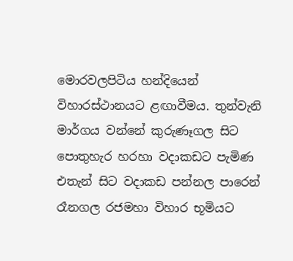මොරවලපිටිය හන්දියෙන් විහාරස්ථානයට ළඟාවීමය. තුන්වැනි මාර්ගය වන්නේ කුරුණෑගල සිට පොතුහැර හරහා වදාකඩට පැමිණ එතැන් සිට වදාකඩ පන්නල පාරෙන් රෑනගල රජමහා විහාර භූමියට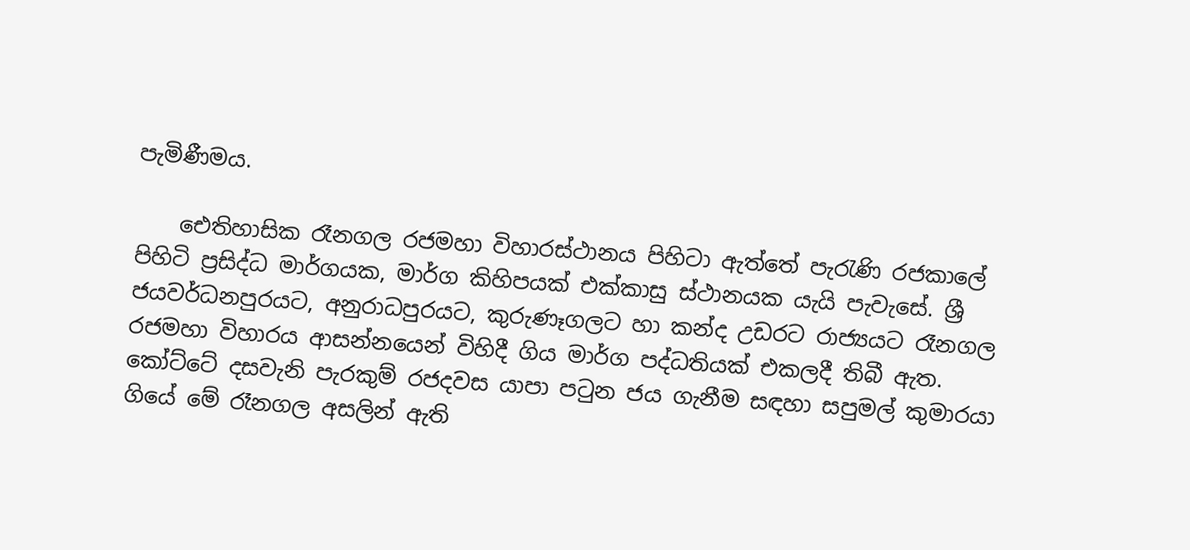පැමිණීමය.

    ඓතිහාසික රෑනගල රජමහා විහාරස්ථානය පිහිටා ඇත්තේ පැරැණි රජකාලේ පිහිටි ප්‍රසිද්ධ මාර්ගයක, මාර්ග කිහිපයක් එක්කාසු ස්ථානයක යැයි පැවැසේ. ශ්‍රී ජයවර්ධනපුරයට, අනුරාධපුරයට, කුරුණෑගලට හා කන්ද උඩරට රාජ්‍යයට රෑනගල රජමහා විහාරය ආසන්නයෙන් විහිදී ගිය මාර්ග පද්ධතියක් එකලදී තිබී ඇත. කෝට්ටේ දසවැනි පැරකුම් රජදවස යාපා පටුන ජය ගැනීම සඳහා සපුමල් කුමාරයා ගියේ මේ රෑනගල අසලින් ඇති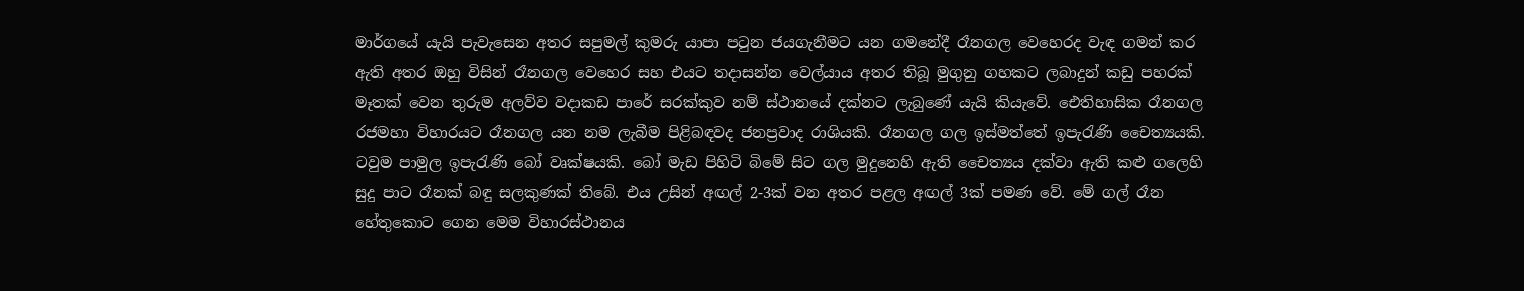මාර්ගයේ යැයි පැවැසෙන අතර සපුමල් කුමරු යාපා පටුන ජයගැනීමට යන ගමනේදී රෑනගල වෙහෙරද වැඳ ගමන් කර ඇති අතර ඔහු විසින් රෑනගල වෙහෙර සහ එයට තදාසන්න වෙල්යාය අතර තිබූ මුගුනු ගහකට ලබාදුන් කඩු පහරක් මෑතක් වෙන තුරුම අලව්ව වදාකඩ පාරේ සරක්කුව නම් ස්ථානයේ දක්නට ලැබුණේ යැයි කියැවේ. ඓතිහාසික රෑනගල රජමහා විහාරයට රෑනගල යන නම ලැබීම පිළිබඳවද ජනප්‍රවාද රාශියකි. රෑනගල ගල ඉස්මත්තේ ඉපැරැණි චෛත්‍යයකි. ටවුම පාමුල ඉපැරැණි බෝ වෘක්ෂයකි. බෝ මැඩ පිහිටි බිමේ සිට ගල මුදුනෙහි ඇති චෛත්‍යය දක්වා ඇති කළු ගලෙහි සුදු පාට රෑනක් බඳු සලකුණක් තිබේ. එය උසින් අඟල් 2-3ක් වන අතර පළල අඟල් 3ක් පමණ වේ. මේ ගල් රෑන හේතුකොට ගෙන මෙම විහාරස්ථානය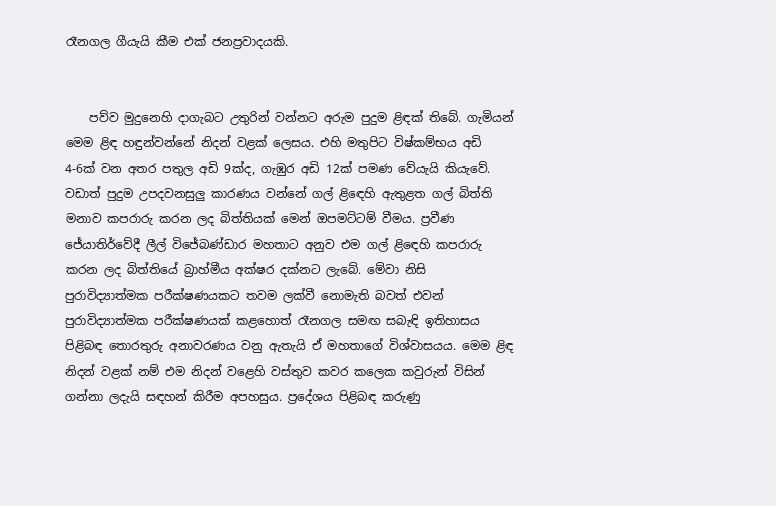රෑනගල ගීයැයි කීම එක් ජනප්‍රවාදයකි.


    පව්ව මුදුනෙහි දාගැබට උතුරින් වන්නට අරුම පුදුම ළිඳක් තිබේ. ගැමියන් මෙම ළිඳ හඳුන්වන්නේ නිදන් වළක් ලෙසය. එහි මතුපිට විෂ්කම්භය අඩි 4-6ක් වන අතර පතුල අඩි 9ක්ද, ගැඹුර අඩි 12ක් පමණ වේයැයි කියැවේ. වඩාත් පුදුම උපදවනසුලු කාරණය වන්නේ ගල් ළිඳෙහි ඇතුළත ගල් බිත්ති මනාව කපරාරු කරන ලද බිත්තියක් මෙන් ඔපමට්ටම් වීමය. ප්‍රවීණ ජේ‍යාතිර්වේදී ලීල් විජේබණ්ඩාර මහතාට අනුව එම ගල් ළිඳෙහි කපරාරු කරන ලද බිත්තියේ බ්‍රාහ්මීය අක්ෂර දක්නට ලැබේ. මේවා නිසි පුරාවිද්‍යාත්මක පරීක්ෂණයකට තවම ලක්වී නොමැති බවත් එවන් පුරාවිද්‍යාත්මක පරීක්ෂණයක් කළහොත් රෑනගල සමඟ සබැඳි ඉතිහාසය පිළිබඳ තොරතුරු අනාවරණය වනු ඇතැයි ඒ මහතාගේ විශ්වාසයය. මෙම ළිඳ නිදන් වළක් නම් එම නිදන් වළෙහි වස්තුව කවර කලෙක කවුරුන් විසින් ගන්නා ලදැයි සඳහන් කිරීම අපහසුය. ප්‍රදේශය පිළිබඳ කරුණු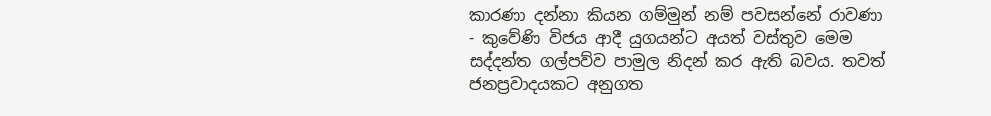කාරණා දන්නා කියන ගම්මුන් නම් පවසන්නේ රාවණා - කුවේණි විජය ආදී යුගයන්ට අයත් වස්තුව මෙම සද්දන්ත ගල්පව්ව පාමුල නිදන් කර ඇති බවය. තවත් ජනප්‍රවාදයකට අනුගත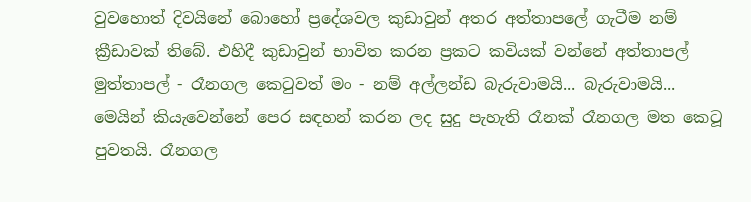වුවහොත් දිවයිනේ බොහෝ ප්‍රදේශවල කුඩාවුන් අතර අත්තාපලේ ගැටීම නම් ක්‍රීඩාවක් තිබේ. එහිදී කුඩාවුන් භාවිත කරන ප්‍රකට කවියක් වන්නේ අත්තාපල් මුත්තාපල් - රෑනගල කෙටුවත් මං - නම් අල්ලන්ඩ බැරුවාමයි... බැරුවාමයි... මෙයින් කියැවෙන්නේ පෙර සඳහන් කරන ලද සුදු පැහැති රෑනක් රෑනගල මත කෙටූ පුවතයි. රෑනගල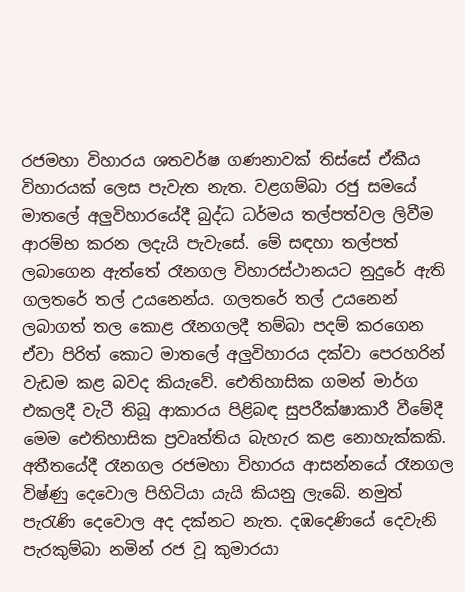රජමහා විහාරය ශතවර්ෂ ගණනාවක් තිස්සේ ඒකීය විහාරයක් ලෙස පැවැත නැත. වළගම්බා රජු සමයේ මාතලේ අලුවිහාරයේදී බුද්ධ ධර්මය තල්පත්වල ලිවීම ආරම්භ කරන ලදැයි පැවැසේ. මේ සඳහා තල්පත් ලබාගෙන ඇත්තේ රෑනගල විහාරස්ථානයට නුදුරේ ඇති ගලතරේ තල් උයනෙන්ය. ගලතරේ තල් උයනෙන් ලබාගත් තල කොළ රෑනගලදී තම්බා පදම් කරගෙන ඒවා පිරිත් කොට මාතලේ අලුවිහාරය දක්වා පෙරහරින් වැඩම කළ බවද කියැවේ. ඓතිහාසික ගමන් මාර්ග එකලදී වැටී තිබූ ආකාරය පිළිබඳ සුපරීක්ෂාකාරී වීමේදී මෙම ඓතිහාසික ප්‍රවෘත්තිය බැහැර කළ නොහැක්කකි. අතීතයේදී රෑනගල රජමහා විහාරය ආසන්නයේ රෑනගල විෂ්ණු දෙවොල පිහිටියා යැයි කියනු ලැබේ. නමුත් පැරැණි දෙවොල අද දක්නට නැත. දඹදෙණියේ දෙවැනි පැරකුම්බා නමින් රජ වූ කුමාරයා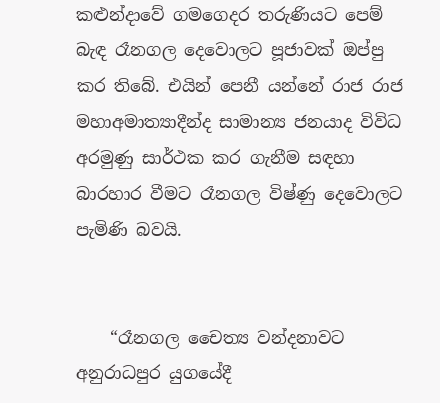කළුන්දාවේ ගමගෙදර තරුණියට පෙම් බැඳ රෑනගල දෙවොලට පූජාවක් ඔප්පු කර තිබේ. එයින් පෙනී යන්නේ රාජ රාජ මහාඅමාත්‍යාදීන්ද සාමාන්‍ය ජනයාද විවිධ අරමුණු සාර්ථක කර ගැනීම සඳහා බාරහාර වීමට රෑනගල විෂ්ණු දෙවොලට පැමිණි බවයි.


    “රෑනගල චෛත්‍ය වන්දනාවට අනුරාධපුර යුගයේදී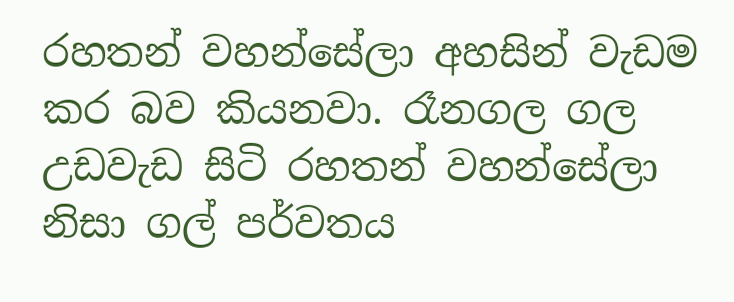රහතන් වහන්සේලා අහසින් වැඩම කර බව කියනවා. රෑනගල ගල උඩවැඩ සිටි රහතන් වහන්සේලා නිසා ගල් පර්වතය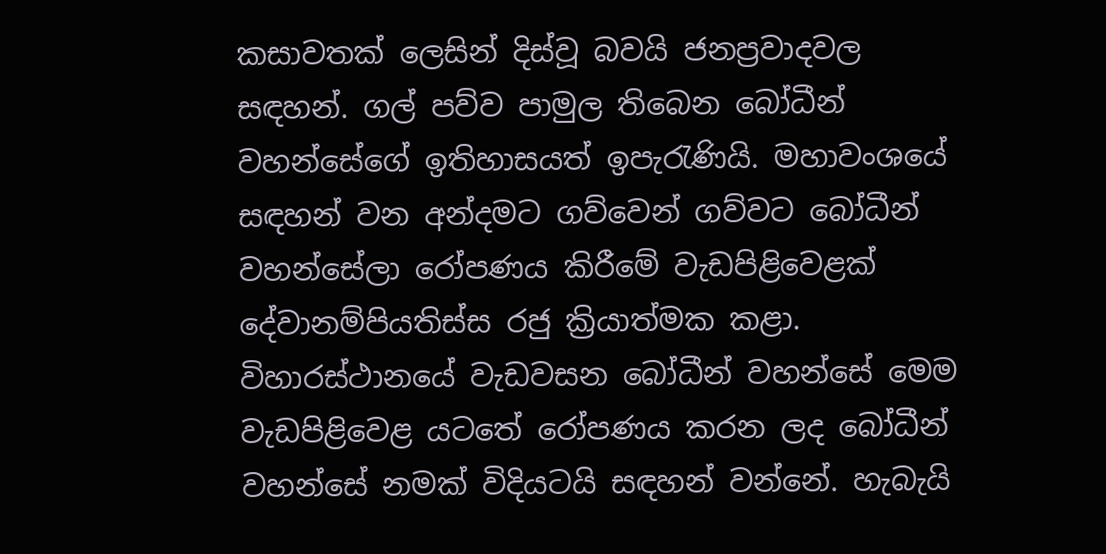කසාවතක් ලෙසින් දිස්වූ බවයි ජනප්‍රවාදවල සඳහන්. ගල් පව්ව පාමුල තිබෙන බෝධීන් වහන්සේගේ ඉතිහාසයත් ඉපැරැණියි. මහාවංශයේ සඳහන් වන අන්දමට ගව්වෙන් ගව්වට බෝධීන් වහන්සේලා රෝපණය කිරීමේ වැඩපිළිවෙළක් දේවානම්පියතිස්ස රජු ක්‍රියාත්මක කළා. විහාරස්ථානයේ වැඩවසන බෝධීන් වහන්සේ මෙම වැඩපිළිවෙළ යටතේ රෝපණය කරන ලද බෝධීන් වහන්සේ නමක් විදියටයි සඳහන් වන්නේ. හැබැයි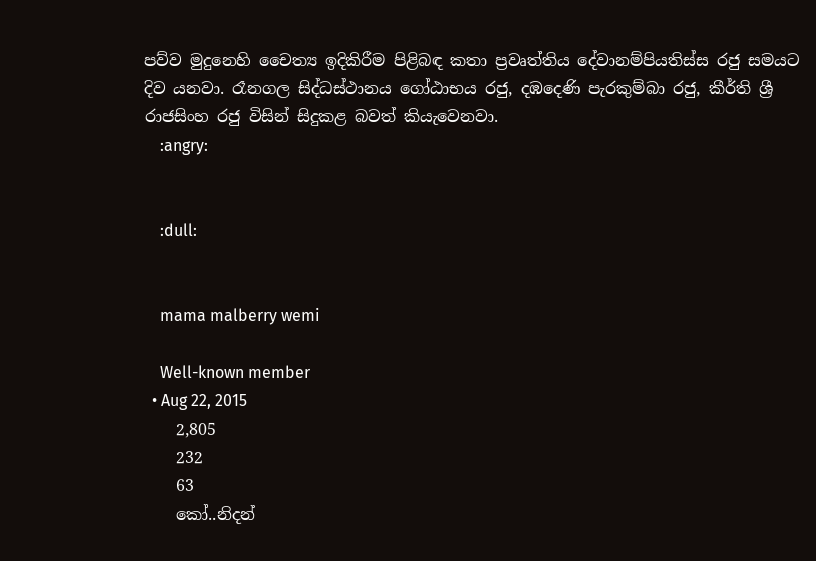පව්ව මුදුනෙහි චෛත්‍ය ඉදිකිරීම පිළිබඳ කතා ප්‍රවෘත්තිය දේවානම්පියතිස්ස රජු සමයට දිව යනවා. රෑනගල සිද්ධස්ථානය ගෝඨාභය රජු, දඹදෙණි පැරකුම්බා රජු, කීර්ති ශ්‍රී රාජසිංහ රජු විසින් සිදුකළ බවත් කියැවෙනවා.
    :angry:


    :dull:


    mama malberry wemi

    Well-known member
  • Aug 22, 2015
    2,805
    232
    63
    කෝ..නිදන්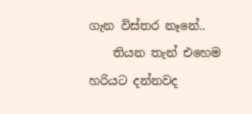ගැන විස්තර නෑනේ..
    තියන තැන් එහෙම හරියට දන්නවද